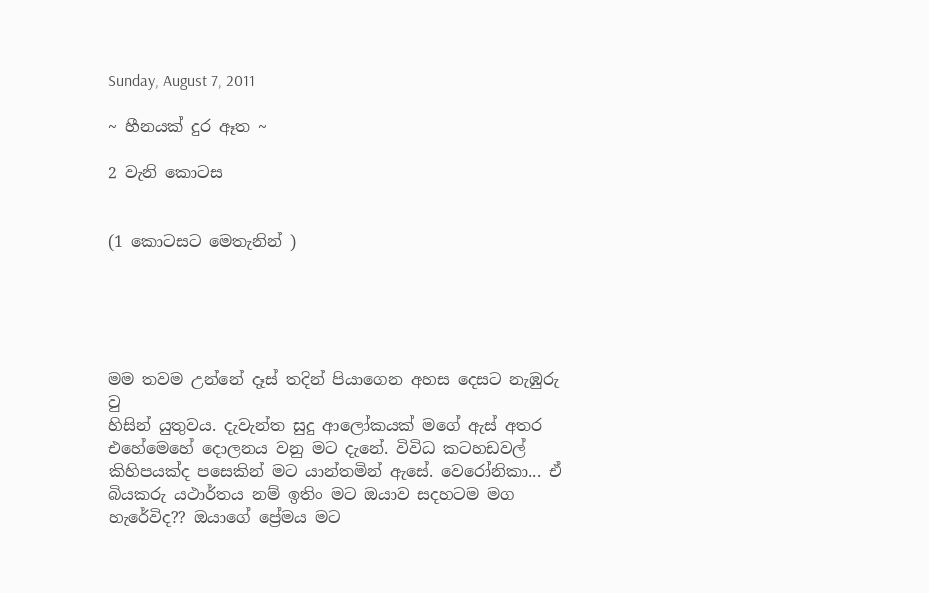Sunday, August 7, 2011

~ හීනයක් දුර ඈත ~

2 වැනි කොටස


(1 කොටසට මෙතැනින් )





මම තවම උන්නේ දෑස් තදින් පියාගෙන අහස දෙසට නැඹුරු වු
හිසින් යුතුවය. දැවැන්ත සුදු ආලෝකයක් මගේ ඇස් අතර එහේමෙහේ දොලනය වනු මට දැනේ. විවිධ කටහඩවල් කිහිපයක්ද පසෙකින් මට යාන්තමින් ඇසේ. වෙරෝනිකා... ඒ බියකරු යථාර්තය නම් ඉතිං මට ඔයාව සදහටම මග හැරේවිද?? ඔයාගේ ප්‍රේමය මට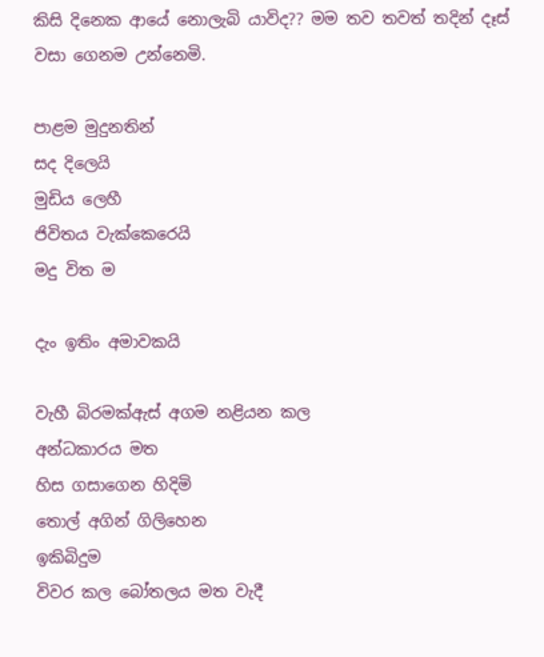කිසි දිනෙක ආයේ නොලැබි යාවිද?? මම තව තවත් තදින් දෑස් වසා ගෙනම උන්නෙමි.

පාළම මුදුනතින්
සද දිලෙයි
මුඩිය ලෙහී
ජිවිතය වැක්කෙරෙයි
මදු විත ම

දැං ඉතිං අමාවකයි

වැහී බිරමක්ඇස් අගම නළියන කල
අන්ධකාරය මත
හිස ගසාගෙන හිදිමි
තොල් අගින් ගිලිහෙන
ඉකිබිදුම
විවර කල බෝතලය මත වැදී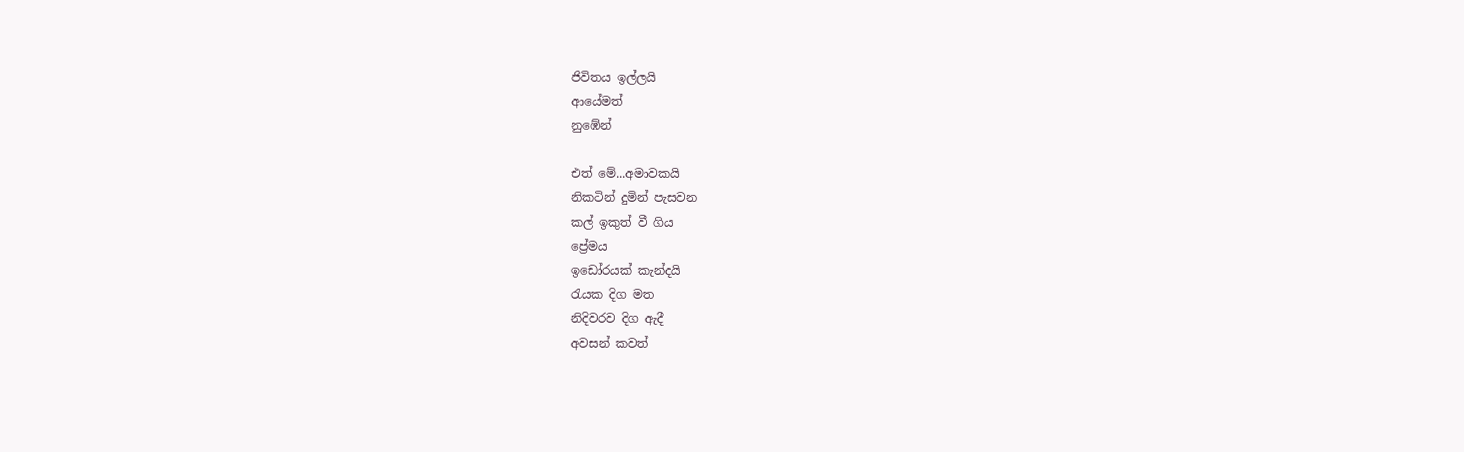ජිවිතය ඉල්ලයි
ආයේමත්
නුඹේන්

එත් මේ...අමාවකයි
නිකටින් දුමින් පැසවන
කල් ඉකුත් වී ගිය
ප්‍රේමය
ඉඩෝරයක් කැන්දයි
රැයක දිග මත
නිදිවරව දිග ඇදී
අවසන් කවත්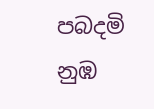පබදමි
නුඹ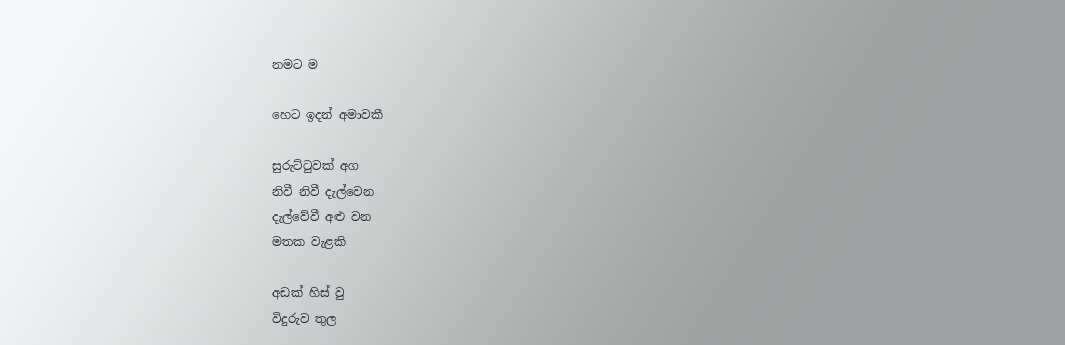නමට ම

හෙට ඉදන් අමාවකී

සුරුට්ටුවක් අග
නිවී නිවී දැල්වෙන
දැල්වේවී අළු වන
මතක වැළකි

අඩක් හිස් වු
විදුරුව තුල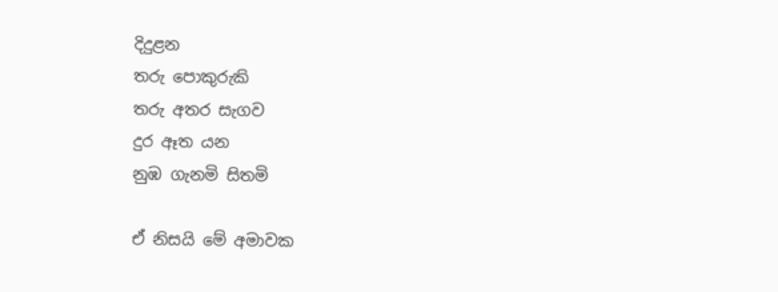දිදුළන
තරු පොකුරුකි
තරු අතර සැගව
දුර ඈත යන
නුඹ ගැනමි සිතමි

ඒ නිසයි මේ අමාවක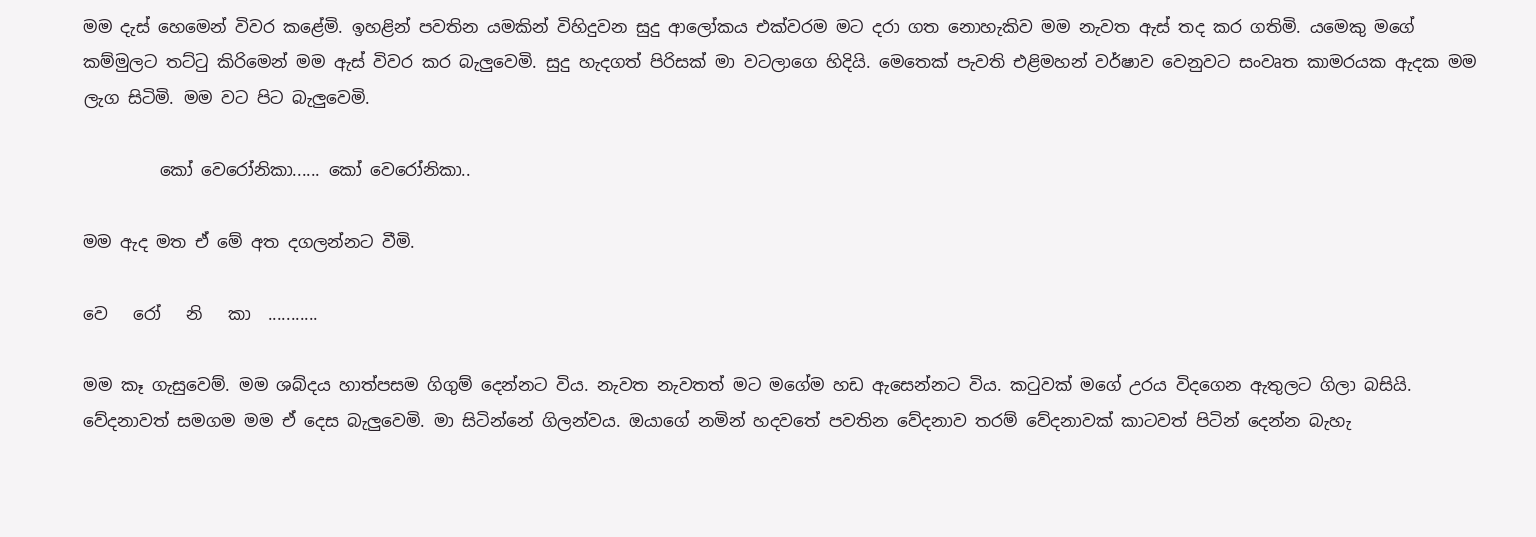මම දැස් හෙමෙන් විවර කළේමි. ඉහළින් පවතින යමකින් විහිදුවන සුදු ආලෝකය එක්වරම මට දරා ගත නොහැකිව මම නැවත ඇස් තද කර ගතිමි. යමෙකු මගේ කම්මුලට තට්ටු කිරිමෙන් මම ඇස් විවර කර බැලුවෙමි. සුදු හැදගත් පිරිසක් මා වටලාගෙ හිදියි. මෙතෙක් පැවති එළිමහන් වර්ෂාව වෙනුවට සංවෘත කාමරයක ඇදක මම ලැග සිටිමි. මම වට පිට බැලුවෙමි.

         කෝ වෙරෝනිකා...... කෝ වෙරෝනිකා..

මම ඇද මත ඒ මේ අත දගලන්නට වීමි.

වෙ   රෝ   නි   කා  ...........

මම කෑ ගැසුවෙම්. මම ශබ්දය හාත්පසම ගිගුම් දෙන්නට විය. නැවත නැවතත් මට මගේම හඩ ඇසෙන්නට විය. කටුවක් මගේ උරය විදගෙන ඇතුලට ගිලා බසියි. වේදනාවත් සමගම මම ඒ දෙස බැලුවෙමි. මා සිටින්නේ ගිලන්වය. ඔයාගේ නමින් හදවතේ පවතින වේදනාව තරම් වේදනාවක් කාටවත් පිටින් දෙන්න බැහැ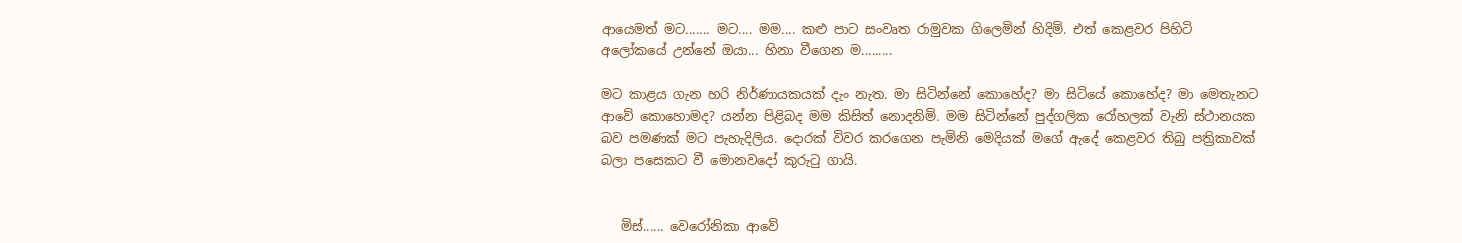ආයෙමත් මට....... මට.... මම.... කළු පාට සංවෘත රාමුවක ගිලෙමින් හිදිමි. එත් කෙළවර පිහිටි අලෝකයේ උන්නේ ඔයා... හිනා වීගෙන ම.........

මට කාළය ගැන හරි නිර්ණායකයක් දැං නැත. මා සිටින්නේ කොහේද? මා සිටියේ කොහේද? මා මෙතැනට ආවේ කොහොමද? යන්න පිළිබද මම කිසිත් නොදනිමි. මම සිටින්නේ පුද්ගලික රෝහලක් වැනි ස්ථානයක බව පමණක් මට පැහැදිලිය. දොරක් විවර කරගෙන පැමිනි මෙදියක් මගේ ඇදේ කෙළවර තිබු පත්‍රිකාවක් බලා පසෙකට වී මොනවදෝ කුරුටු ගායි.


   මිස්...... වෙරෝනිකා ආවේ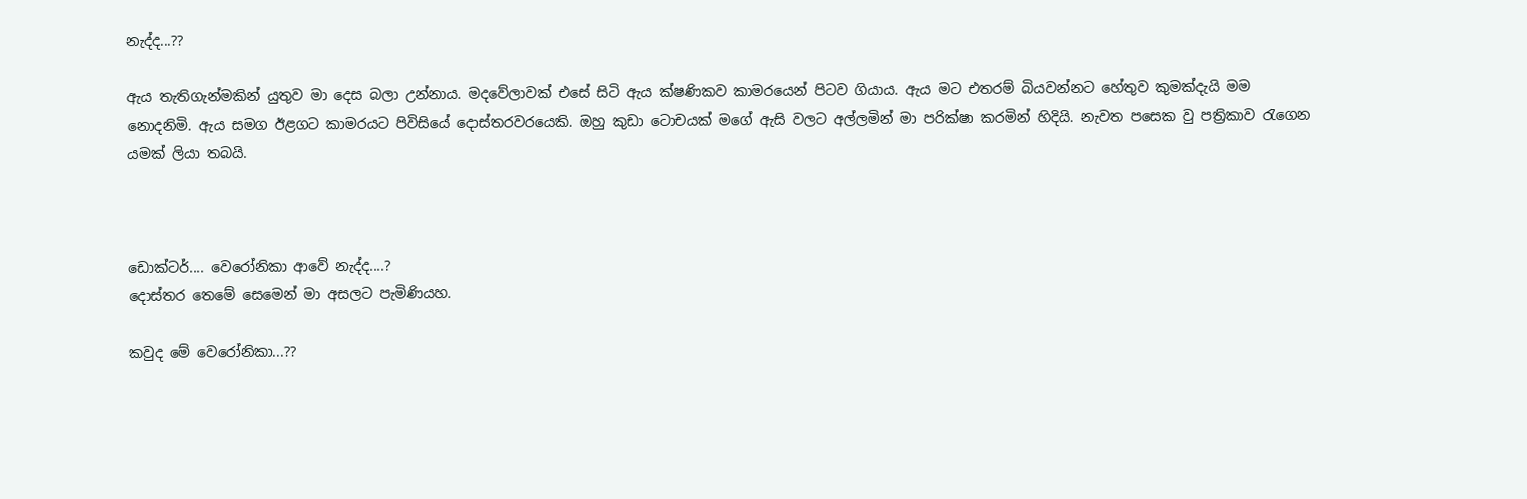නැද්ද...??

ඇය තැතිගැන්මකින් යුතුව මා දෙස බලා උන්නාය. මදවේලාවක් එසේ සිටි ඇය ක්ෂණිකව කාමරයෙන් පිටව ගියාය. ඇය මට එතරම් බියවන්නට හේතුව කුමක්දැයි මම නොදනිමි. ඇය සමග ඊළගට කාමරයට පිවිසියේ දොස්තරවරයෙකි. ඔහු කුඩා ටොචයක් මගේ ඇසි වලට අල්ලමින් මා පරික්ෂා කරමින් හිදියි. නැවත පසෙක වු පත්‍රිකාව රැගෙන යමක් ලියා තබයි.



ඩොක්ටර්.... වෙරෝනිකා ආවේ නැද්ද....?
දොස්තර තෙමේ සෙමෙන් මා අසලට පැමිණියහ.

කවුද මේ වෙරෝනිකා...??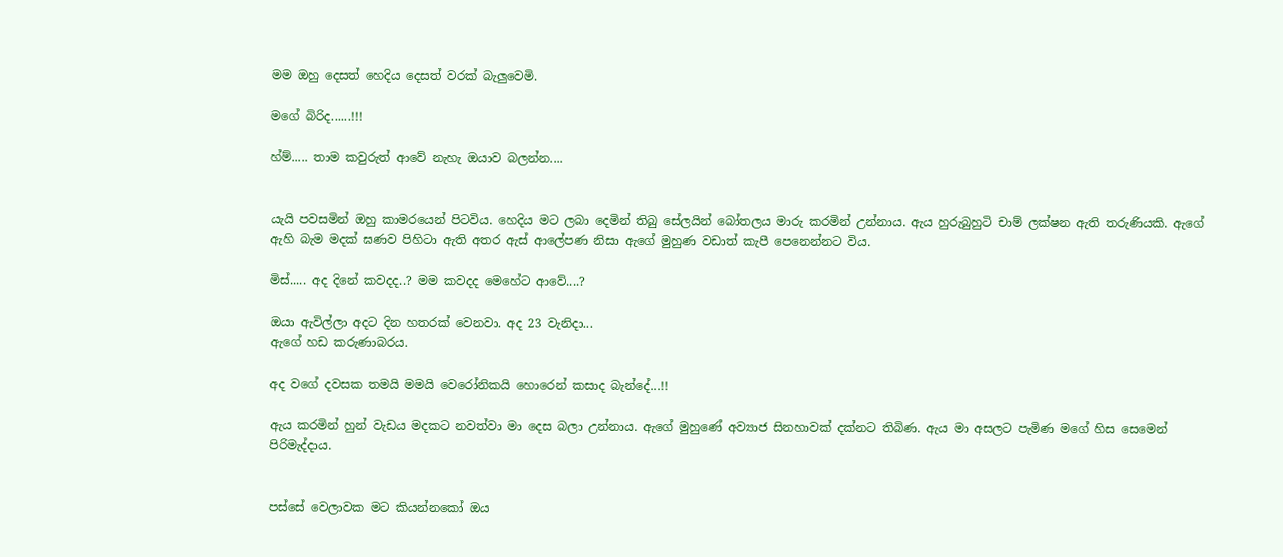මම ඔහු දෙසත් හෙදිය දෙසත් වරක් බැලුවෙමි.

මගේ බිරිද......!!!

හ්ම්..... තාම කවුරුත් ආවේ නැහැ ඔයාව බලන්න....


යැයි පවසමින් ඔහු කාමරයෙන් පිටවිය. හෙදිය මට ලබා දෙමින් තිබු සේලයින් බෝතලය මාරු කරමින් උන්නාය. ඇය හුරුබුහුටි චාම් ලක්ෂන ඇති තරුණියකි. ඇගේ ඇහි බැම මදක් ඝණව පිහිටා ඇති අතර ඇස් ආලේපණ නිසා ඇගේ මුහුණ වඩාත් කැපී පෙනෙන්නට විය.

මිස්..... අද දිනේ කවදද..? මම කවදද මෙහේට ආවේ....?

ඔයා ඇවිල්ලා අදට දින හතරක් වෙනවා. අද 23 වැනිදා...
ඇගේ හඩ කරුණාබරය.

අද වගේ දවසක තමයි මමයි වෙරෝනිකයි හොරෙන් කසාද බැන්දේ...!!

ඇය කරමින් හුන් වැඩය මදකට නවත්වා මා දෙස බලා උන්නාය. ඇගේ මුහුණේ අව්‍යාජ සිනහාවක් දක්නට තිබිණ. ඇය මා අසලට පැමිණ මගේ හිස සෙමෙන් පිරිමැද්දාය.


පස්සේ වෙලාවක මට කියන්නකෝ ඔය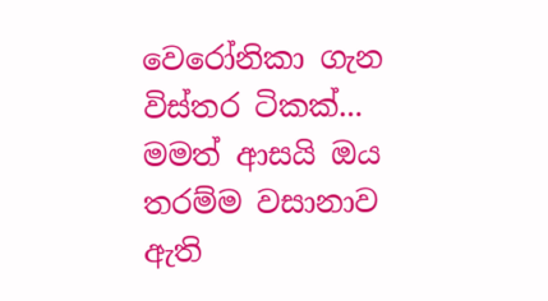වෙරෝනිකා ගැන විස්තර ටිකක්... මමත් ආසයි ඔය තරම්ම වසානාව ඇති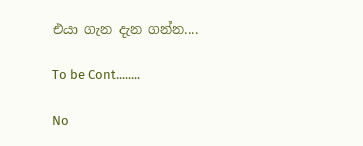එයා ගැන දැන ගන්න....

To be Cont........

No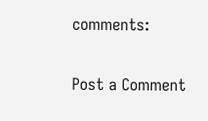comments:

Post a Comment